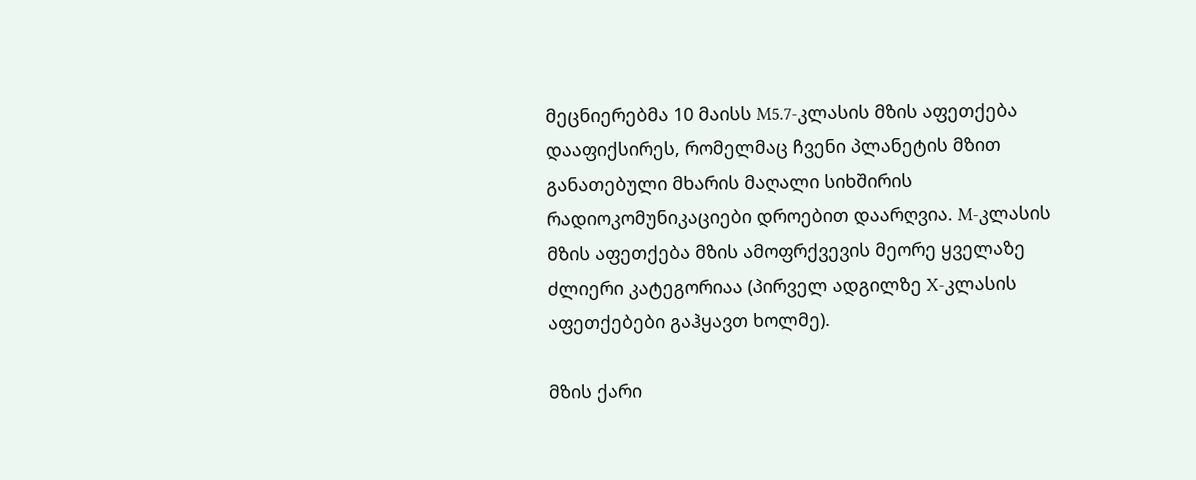მეცნიერებმა 10 მაისს M5.7-კლასის მზის აფეთქება დააფიქსირეს, რომელმაც ჩვენი პლანეტის მზით განათებული მხარის მაღალი სიხშირის რადიოკომუნიკაციები დროებით დაარღვია. M-კლასის მზის აფეთქება მზის ამოფრქვევის მეორე ყველაზე ძლიერი კატეგორიაა (პირველ ადგილზე X-კლასის აფეთქებები გაჰყავთ ხოლმე).

მზის ქარი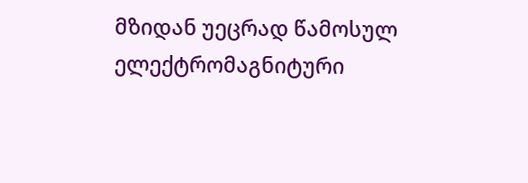მზიდან უეცრად წამოსულ ელექტრომაგნიტური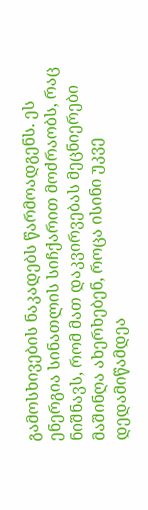გამოსხივების ნაკადებს წარმოადგენს. ეს ენერგია სინათლის სიჩქარით მოძრაობს, რაც ნიშნავს, რომ მათ დაკვირვებას მეცნიერები მაშინღა ახერხებენ, როცა ისინი უკვე დედამიწამდეა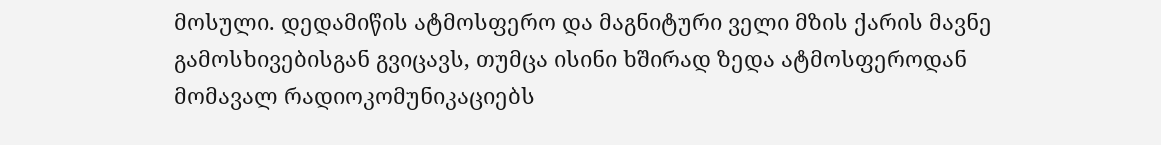მოსული. დედამიწის ატმოსფერო და მაგნიტური ველი მზის ქარის მავნე გამოსხივებისგან გვიცავს, თუმცა ისინი ხშირად ზედა ატმოსფეროდან მომავალ რადიოკომუნიკაციებს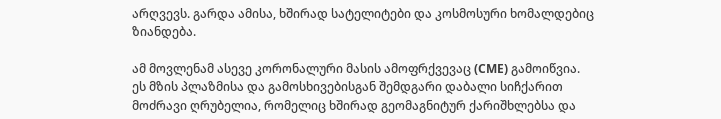არღვევს. გარდა ამისა, ხშირად სატელიტები და კოსმოსური ხომალდებიც ზიანდება.

ამ მოვლენამ ასევე კორონალური მასის ამოფრქვევაც (CME) გამოიწვია. ეს მზის პლაზმისა და გამოსხივებისგან შემდგარი დაბალი სიჩქარით მოძრავი ღრუბელია, რომელიც ხშირად გეომაგნიტურ ქარიშხლებსა და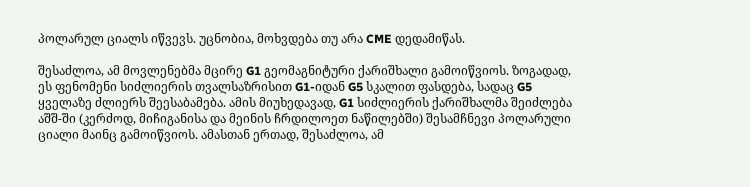პოლარულ ციალს იწვევს. უცნობია, მოხვდება თუ არა CME დედამიწას.

შესაძლოა, ამ მოვლენებმა მცირე G1 გეომაგნიტური ქარიშხალი გამოიწვიოს. ზოგადად, ეს ფენომენი სიძლიერის თვალსაზრისით G1-იდან G5 სკალით ფასდება, სადაც G5 ყველაზე ძლიერს შეესაბამება. ამის მიუხედავად, G1 სიძლიერის ქარიშხალმა შეიძლება აშშ-ში (კერძოდ, მიჩიგანისა და მეინის ჩრდილოეთ ნაწილებში) შესამჩნევი პოლარული ციალი მაინც გამოიწვიოს. ამასთან ერთად, შესაძლოა, ამ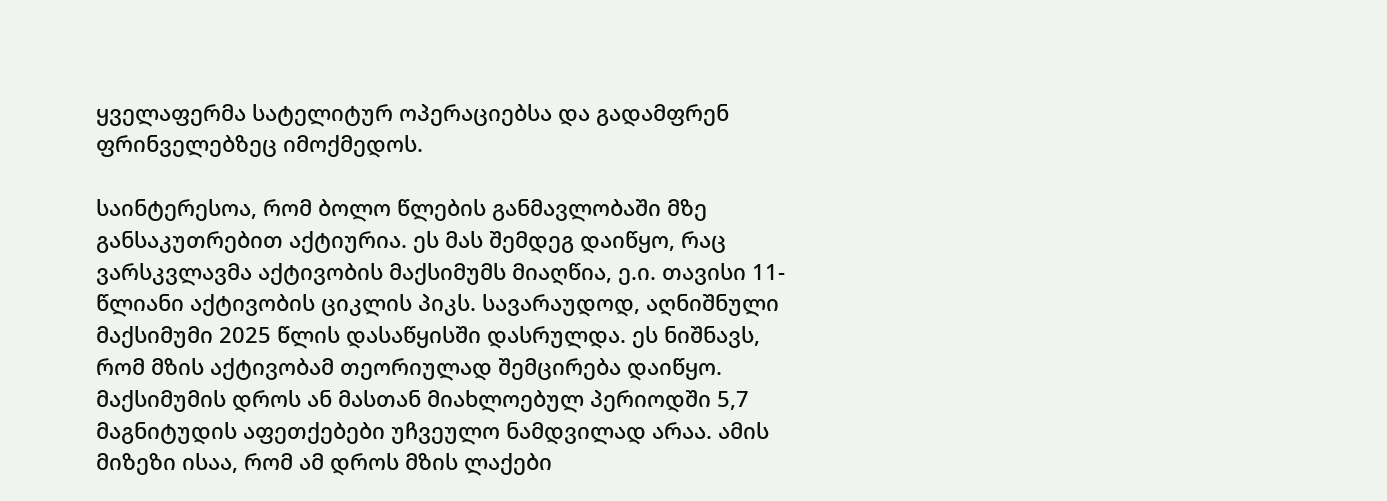ყველაფერმა სატელიტურ ოპერაციებსა და გადამფრენ ფრინველებზეც იმოქმედოს.

საინტერესოა, რომ ბოლო წლების განმავლობაში მზე განსაკუთრებით აქტიურია. ეს მას შემდეგ დაიწყო, რაც ვარსკვლავმა აქტივობის მაქსიმუმს მიაღწია, ე.ი. თავისი 11-წლიანი აქტივობის ციკლის პიკს. სავარაუდოდ, აღნიშნული მაქსიმუმი 2025 წლის დასაწყისში დასრულდა. ეს ნიშნავს, რომ მზის აქტივობამ თეორიულად შემცირება დაიწყო. მაქსიმუმის დროს ან მასთან მიახლოებულ პერიოდში 5,7 მაგნიტუდის აფეთქებები უჩვეულო ნამდვილად არაა. ამის მიზეზი ისაა, რომ ამ დროს მზის ლაქები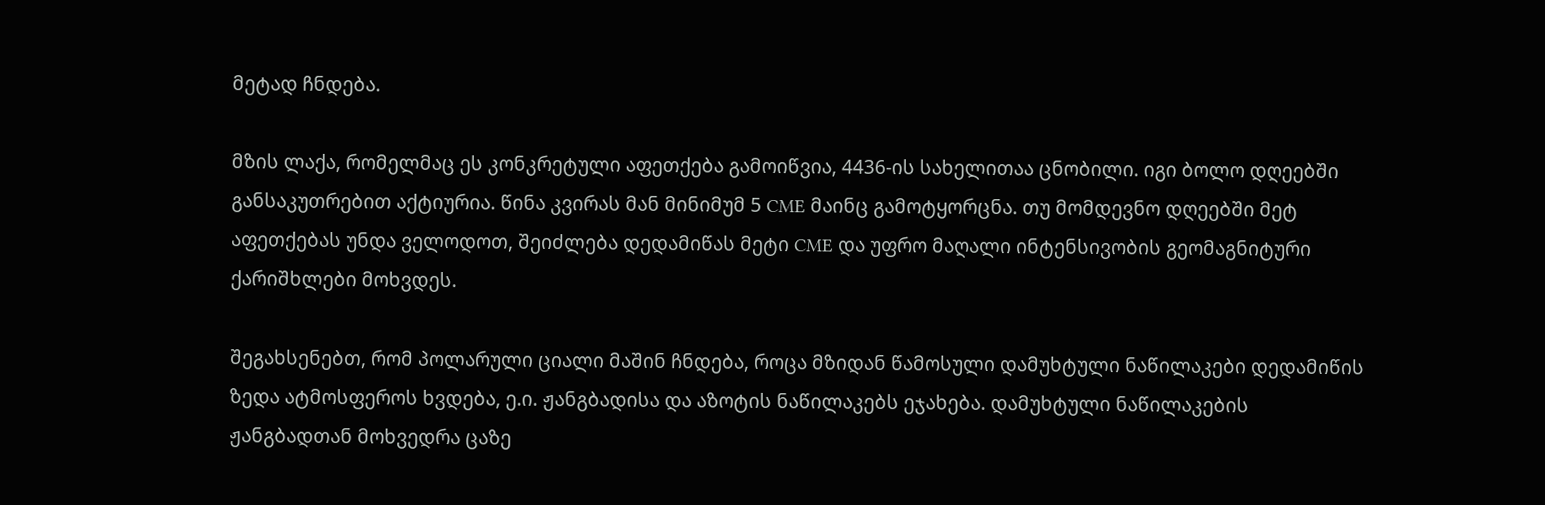მეტად ჩნდება.

მზის ლაქა, რომელმაც ეს კონკრეტული აფეთქება გამოიწვია, 4436-ის სახელითაა ცნობილი. იგი ბოლო დღეებში განსაკუთრებით აქტიურია. წინა კვირას მან მინიმუმ 5 CME მაინც გამოტყორცნა. თუ მომდევნო დღეებში მეტ აფეთქებას უნდა ველოდოთ, შეიძლება დედამიწას მეტი CME და უფრო მაღალი ინტენსივობის გეომაგნიტური ქარიშხლები მოხვდეს.

შეგახსენებთ, რომ პოლარული ციალი მაშინ ჩნდება, როცა მზიდან წამოსული დამუხტული ნაწილაკები დედამიწის ზედა ატმოსფეროს ხვდება, ე.ი. ჟანგბადისა და აზოტის ნაწილაკებს ეჯახება. დამუხტული ნაწილაკების ჟანგბადთან მოხვედრა ცაზე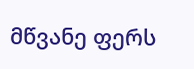მწვანე ფერს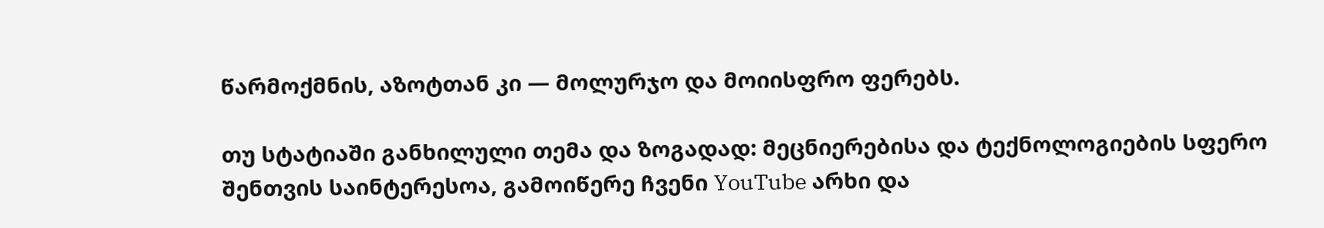წარმოქმნის, აზოტთან კი — მოლურჯო და მოიისფრო ფერებს.

თუ სტატიაში განხილული თემა და ზოგადად: მეცნიერებისა და ტექნოლოგიების სფერო შენთვის საინტერესოა, გამოიწერე ჩვენი YouTube არხი და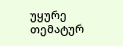უყურე თემატურ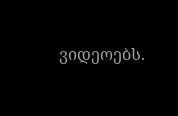ვიდეოებს.